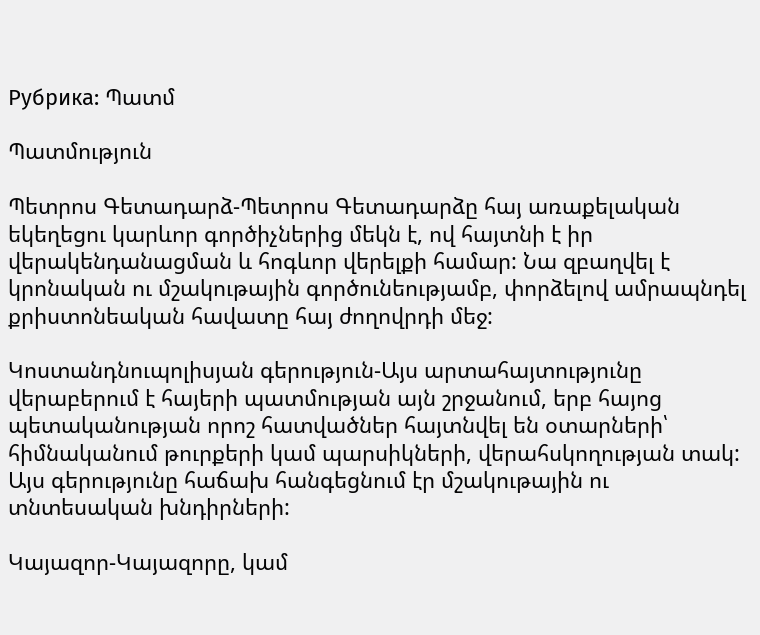Рубрика: Պատմ

Պատմություն

Պետրոս Գետադարձ-Պետրոս Գետադարձը հայ առաքելական եկեղեցու կարևոր գործիչներից մեկն է, ով հայտնի է իր վերակենդանացման և հոգևոր վերելքի համար: Նա զբաղվել է կրոնական ու մշակութային գործունեությամբ, փորձելով ամրապնդել քրիստոնեական հավատը հայ ժողովրդի մեջ:

Կոստանդնուպոլիսյան գերություն-Այս արտահայտությունը վերաբերում է հայերի պատմության այն շրջանում, երբ հայոց պետականության որոշ հատվածներ հայտնվել են օտարների՝ հիմնականում թուրքերի կամ պարսիկների, վերահսկողության տակ: Այս գերությունը հաճախ հանգեցնում էր մշակութային ու տնտեսական խնդիրների:

Կայազոր-Կայազորը, կամ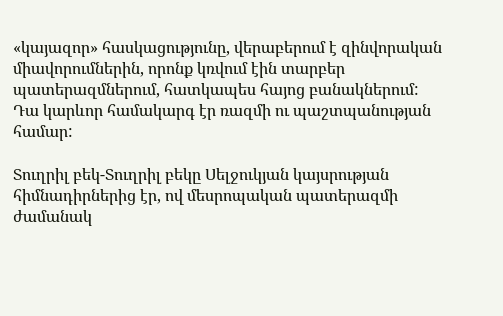«կայազոր» հասկացությունը, վերաբերում է զինվորական միավորումներին, որոնք կռվում էին տարբեր պատերազմներում, հատկապես հայոց բանակներում: Դա կարևոր համակարգ էր ռազմի ու պաշտպանության համար:

Տուղրիլ բեկ-Տուղրիլ բեկը Սելջուկյան կայսրության հիմնադիրներից էր, ով մեսրոպական պատերազմի ժամանակ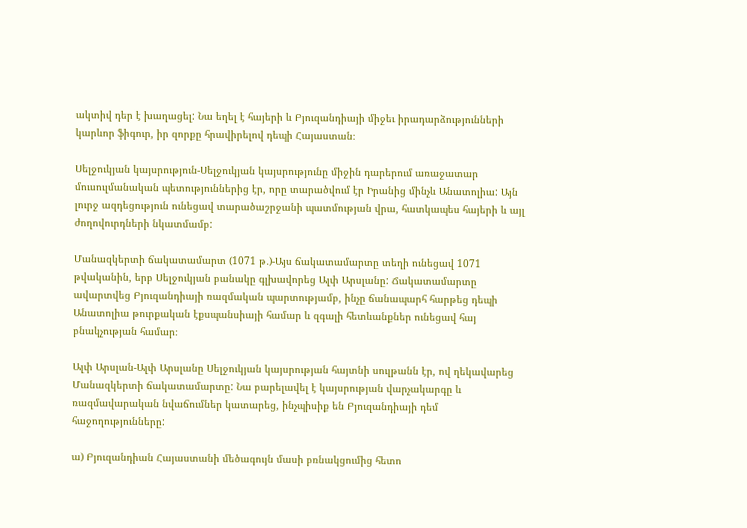ակտիվ դեր է խաղացել: Նա եղել է հայերի և Բյուզանդիայի միջեւ իրադարձությունների կարևոր ֆիգուր, իր զորքը հրավիրելով դեպի Հայաստան։

Սելջուկյան կայսրություն-Սելջուկյան կայսրությունը միջին դարերում առաջատար մուսուլմանական պետություններից էր, որը տարածվում էր Իրանից մինչև Անատոլիա: Այն լուրջ ազդեցություն ունեցավ տարածաշրջանի պատմության վրա, հատկապես հայերի և այլ ժողովուրդների նկատմամբ:

Մանազկերտի ճակատամարտ (1071 թ․)-Այս ճակատամարտը տեղի ունեցավ 1071 թվականին, երբ Սելջուկյան բանակը գլխավորեց Ալփ Արսլանը: Ճակատամարտը ավարտվեց Բյուզանդիայի ռազմական պարտությամբ, ինչը ճանապարհ հարթեց դեպի Անատոլիա թուրքական էքսպանսիայի համար և զգալի հետևանքներ ունեցավ հայ բնակչության համար։

Ալփ Արսլան-Ալփ Արսլանը Սելջուկյան կայսրության հայտնի սուլթանն էր, ով ղեկավարեց Մանազկերտի ճակատամարտը: Նա բարելավել է կայսրության վարչակարգը և ռազմավարական նվաճումներ կատարեց, ինչպիսիք են Բյուզանդիայի դեմ հաջողությունները:

ա) Բյուզանդիան Հայաստանի մեծագույն մասի բռնակցումից հետո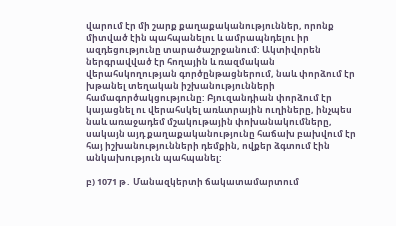վարում էր մի շարք քաղաքականություններ, որոնք միտված էին պահպանելու և ամրապնդելու իր ազդեցությունը տարածաշրջանում: Ակտիվորեն ներգրավված էր հողային և ռազմական վերահսկողության գործընթացներում, նաև փորձում էր խթանել տեղական իշխանությունների համագործակցությունը: Բյուզանդիան փորձում էր կայացնել ու վերահսկել առևտրային ուղիները, ինչպես նաև առաջադեմ մշակութային փոխանակումները, սակայն այդ քաղաքականությունը հաճախ բախվում էր հայ իշխանությունների դեմքին, ովքեր ձգտում էին անկախություն պահպանել:

բ) 1071 թ․ Մանազկերտի ճակատամարտում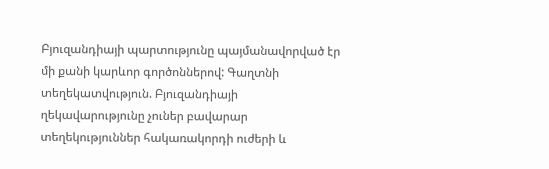Բյուզանդիայի պարտությունը պայմանավորված էր մի քանի կարևոր գործոններով: Գաղտնի տեղեկատվություն. Բյուզանդիայի ղեկավարությունը չուներ բավարար տեղեկություններ հակառակորդի ուժերի և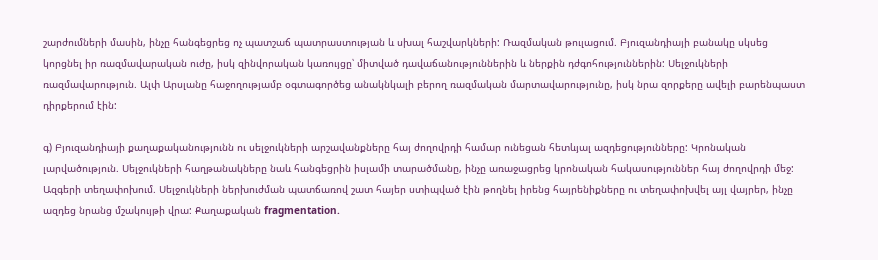շարժումների մասին, ինչը հանգեցրեց ոչ պատշաճ պատրաստության և սխալ հաշվարկների: Ռազմական թուլացում. Բյուզանդիայի բանակը սկսեց կորցնել իր ռազմավարական ուժը, իսկ զինվորական կառույցը՝ միտված դավաճանություններին և ներքին դժգոհություններին: Սելջուկների ռազմավարություն. Ալփ Արսլանը հաջողությամբ օգտագործեց անակնկալի բերող ռազմական մարտավարությունը, իսկ նրա զորքերը ավելի բարենպաստ դիրքերում էին:

գ) Բյուզանդիայի քաղաքականությունն ու սելջուկների արշավանքները հայ ժողովրդի համար ունեցան հետևյալ ազդեցությունները: Կրոնական լարվածություն. Սելջուկների հաղթանակները նաև հանգեցրին իսլամի տարածմանը, ինչը առաջացրեց կրոնական հակասություններ հայ ժողովրդի մեջ: Ազգերի տեղափոխում. Սելջուկների ներխուժման պատճառով շատ հայեր ստիպված էին թողնել իրենց հայրենիքները ու տեղափոխվել այլ վայրեր, ինչը ազդեց նրանց մշակույթի վրա: Քաղաքական fragmentation.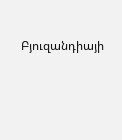Բյուզանդիայի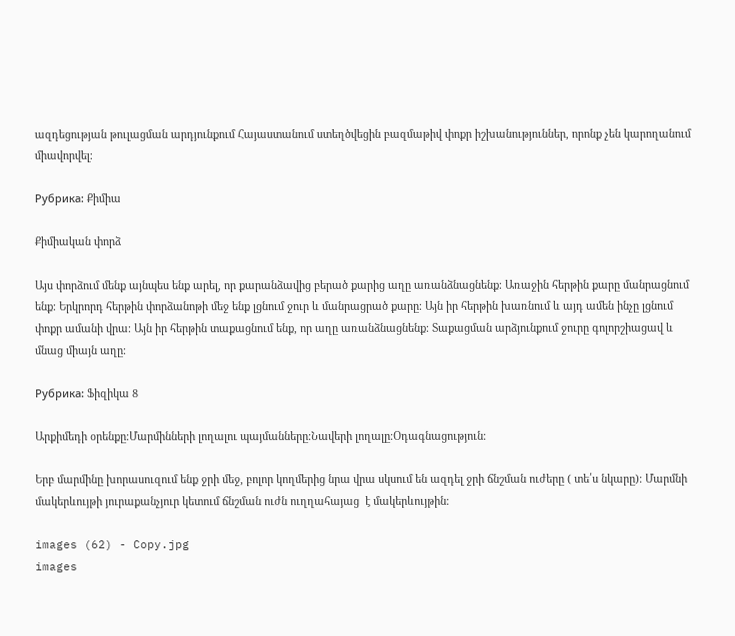ազդեցության թուլացման արդյունքում Հայաստանում ստեղծվեցին բազմաթիվ փոքր իշխանություններ, որոնք չեն կարողանում միավորվել։

Рубрика: Քիմիա

Քիմիական փորձ

Այս փորձում մենք այնպես ենք արել, որ քարանձավից բերած քարից աղը առանձնացնենք։ Առաջին հերթին քարը մանրացնում ենք։ Երկրորդ հերթին փորձանոթի մեջ ենք լցնում ջուր և մանրացրած քարը։ Այն իր հերթին խառնում և այդ ամեն ինչը լցնում փոքր ամանի վրա։ Այն իր հերթին տաքացնում ենք, որ աղը առանձնացնենք։ Տաքացման արձյունքում ջուրը գոլորշիացավ և մնաց միայն աղը։

Рубрика: Ֆիզիկա 8

Արքիմեդի օրենքը։Մարմինների լողալու պայմանները։Նավերի լողալը։Օդագնացություն։

Երբ մարմինը խորասուզում ենք ջրի մեջ, բոլոր կողմերից նրա վրա սկսում են ազդել ջրի ճնշման ուժերը ( տե՛ս նկարը)։ Մարմնի մակերևույթի յուրաքանչյուր կետում ճնշման ուժն ուղղահայաց  է մակերևույթին։

images (62) - Copy.jpg
images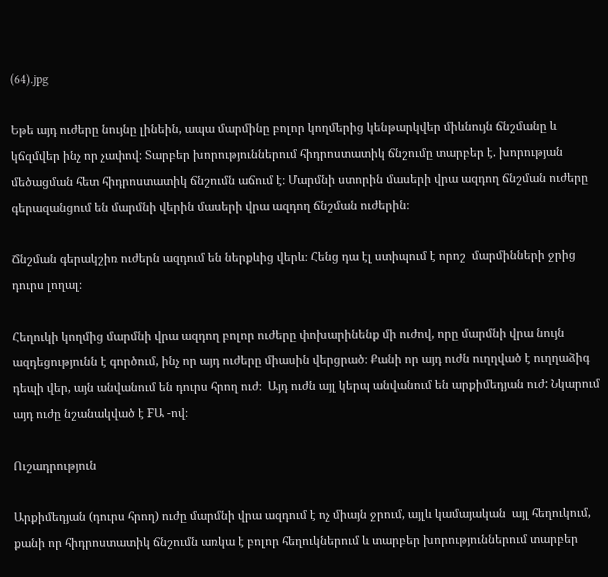(64).jpg

Եթե այդ ուժերը նույնը լինեին, ապա մարմինը բոլոր կողմերից կենթարկվեր միևնույն ճնշմանը և կճզմվեր ինչ որ չափով։ Տարբեր խորություններում հիդրոստատիկ ճնշումը տարբեր է. խորության մեծացման հետ հիդրոստատիկ ճնշումն աճում է։ Մարմնի ստորին մասերի վրա ազդող ճնշման ուժերը գերազանցում են մարմնի վերին մասերի վրա ազդող ճնշման ուժերին։

Ճնշման գերակշիռ ուժերն ազդում են ներքևից վերև։ Հենց դա էլ ստիպում է որոշ  մարմինների ջրից դուրս լողալ։

Հեղուկի կողմից մարմնի վրա ազդող բոլոր ուժերը փոխարինենք մի ուժով, որը մարմնի վրա նույն ազդեցությունն է գործում, ինչ որ այդ ուժերը միասին վերցրած։ Քանի որ այդ ուժն ուղղված է ուղղաձիգ դեպի վեր, այն անվանում են դուրս հրող ուժ։  Այդ ուժն այլ կերպ անվանում են արքիմեդյան ուժ: Նկարում այդ ուժը նշանակված է FԱ -ով։

Ուշադրություն

Արքիմեդյան (դուրս հրող) ուժը մարմնի վրա ազդում է ոչ միայն ջրում, այլև կամայական  այլ հեղուկում, քանի որ հիդրոստատիկ ճնշումն առկա է բոլոր հեղուկներում և տարբեր խորություններում տարբեր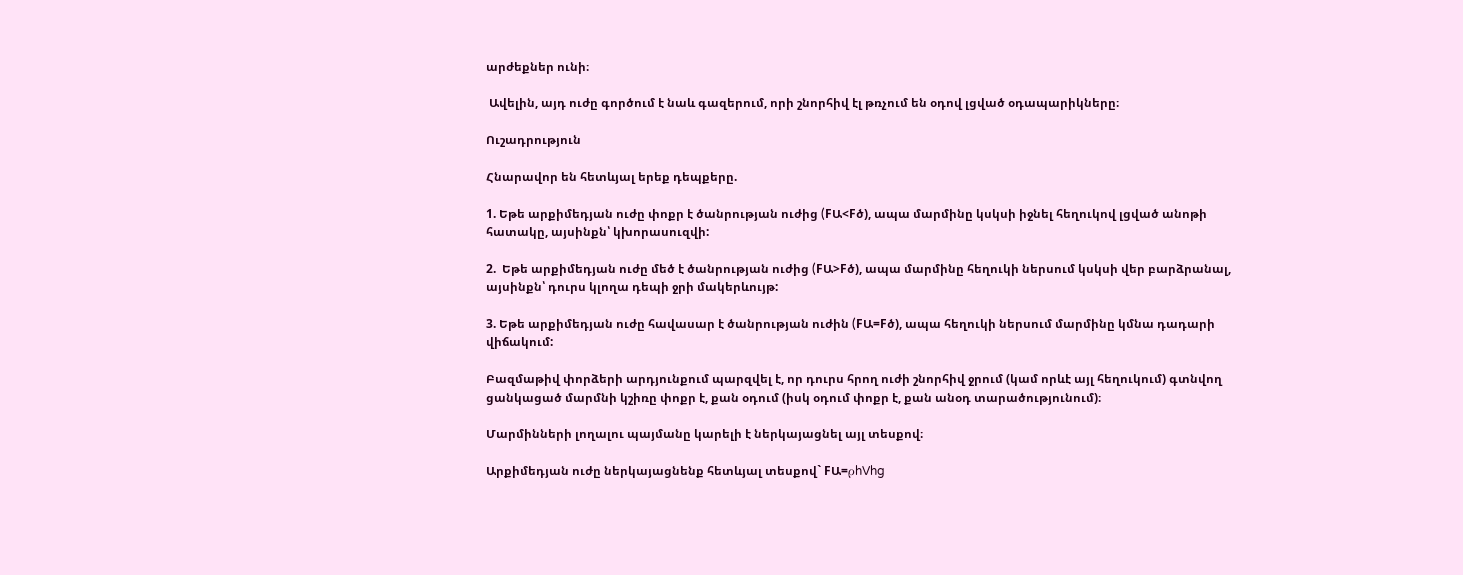արժեքներ ունի։

 Ավելին, այդ ուժը գործում է նաև գազերում, որի շնորհիվ էլ թռչում են օդով լցված օդապարիկները։

Ուշադրություն

Հնարավոր են հետևյալ երեք դեպքերը.

1. Եթե արքիմեդյան ուժը փոքր է ծանրության ուժից (FԱ<Fծ), ապա մարմինը կսկսի իջնել հեղուկով լցված անոթի հատակը, այսինքն՝ կխորասուզվի:

2.  Եթե արքիմեդյան ուժը մեծ է ծանրության ուժից (FԱ>Fծ), ապա մարմինը հեղուկի ներսում կսկսի վեր բարձրանալ, այսինքն՝ դուրս կլողա դեպի ջրի մակերևույթ:

3. Եթե արքիմեդյան ուժը հավասար է ծանրության ուժին (FԱ=Fծ), ապա հեղուկի ներսում մարմինը կմնա դադարի վիճակում:

Բազմաթիվ փորձերի արդյունքում պարզվել է, որ դուրս հրող ուժի շնորհիվ ջրում (կամ որևէ այլ հեղուկում) գտնվող ցանկացած մարմնի կշիռը փոքր է, քան օդում (իսկ օդում փոքր է, քան անօդ տարածությունում)։

Մարմինների լողալու պայմանը կարելի է ներկայացնել այլ տեսքով։

Արքիմեդյան ուժը ներկայացնենք հետևյալ տեսքով` FԱ=ρhVhg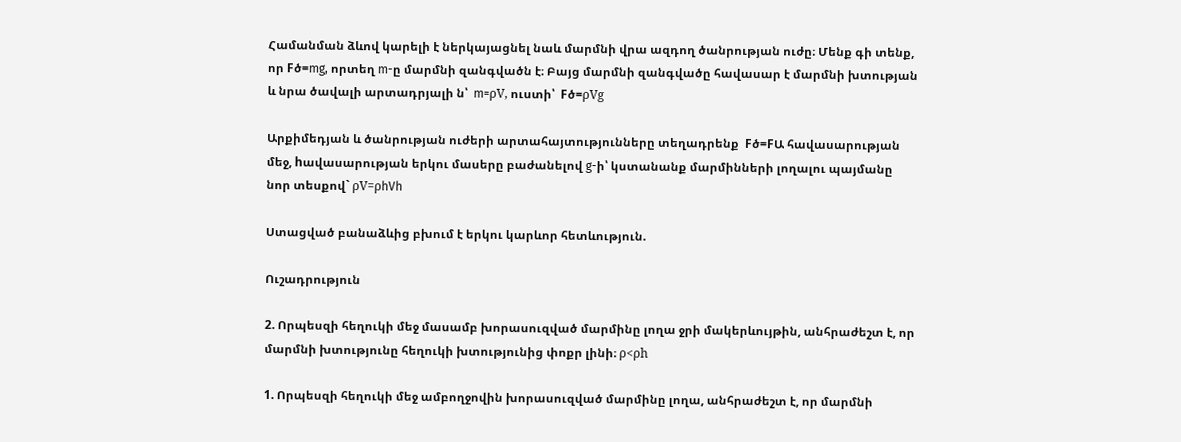Համանման ձևով կարելի է ներկայացնել նաև մարմնի վրա ազդող ծանրության ուժը։ Մենք գի տենք, որ Fծ=mg, որտեղ m-ը մարմնի զանգվածն է։ Բայց մարմնի զանգվածը հավասար է մարմնի խտության և նրա ծավալի արտադրյալի ն՝  m=ρV, ուստի՝  Fծ=ρVg

Արքիմեդյան և ծանրության ուժերի արտահայտությունները տեղադրենք  Fծ=FԱ հավասարության մեջ, hավասարության երկու մասերը բաժանելով g-ի՝ կստանանք մարմինների լողալու պայմանը  նոր տեսքով` ρV=ρhVh

Ստացված բանաձևից բխում է երկու կարևոր հետևություն.

Ուշադրություն

2. Որպեսզի հեղուկի մեջ մասամբ խորասուզված մարմինը լողա ջրի մակերևույթին, անհրաժեշտ է, որ մարմնի խտությունը հեղուկի խտությունից փոքր լինի։ ρ<ρh

1. Որպեսզի հեղուկի մեջ ամբողջովին խորասուզված մարմինը լողա, անհրաժեշտ է, որ մարմնի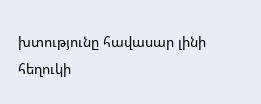խտությունը հավասար լինի հեղուկի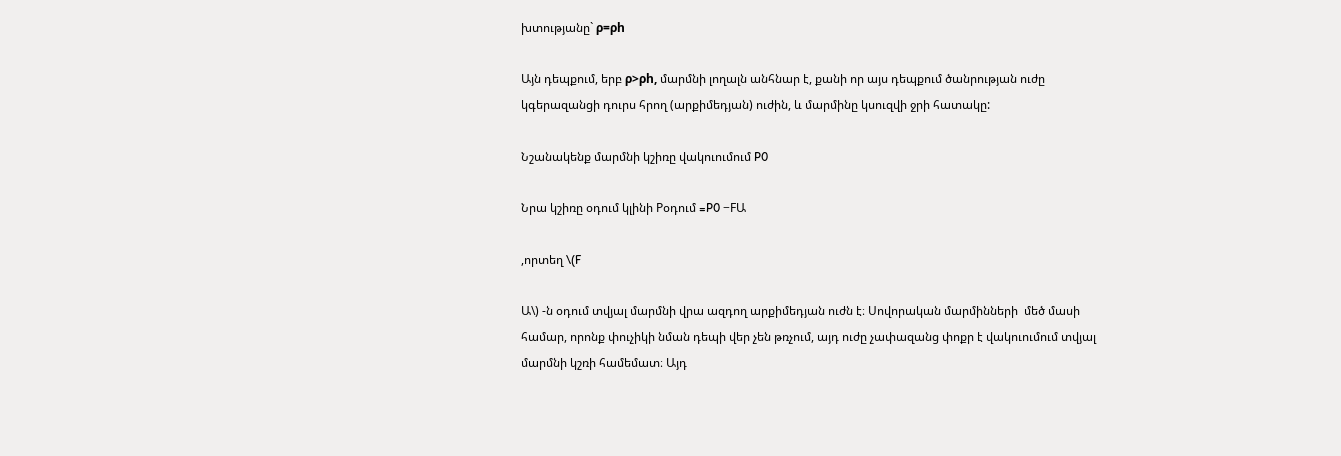խտությանը` ρ=ρh

Այն դեպքում, երբ ρ>ρh, մարմնի լողալն անհնար է, քանի որ այս դեպքում ծանրության ուժը կգերազանցի դուրս հրող (արքիմեդյան) ուժին, և մարմինը կսուզվի ջրի հատակը:

Նշանակենք մարմնի կշիռը վակուումում P0

Նրա կշիռը օդում կլինի Pօդում =P0 −FԱ

,որտեղ \(F

Ա\) -ն օդում տվյալ մարմնի վրա ազդող արքիմեդյան ուժն է։ Սովորական մարմինների  մեծ մասի համար, որոնք փուչիկի նման դեպի վեր չեն թռչում, այդ ուժը չափազանց փոքր է վակուումում տվյալ մարմնի կշռի համեմատ։ Այդ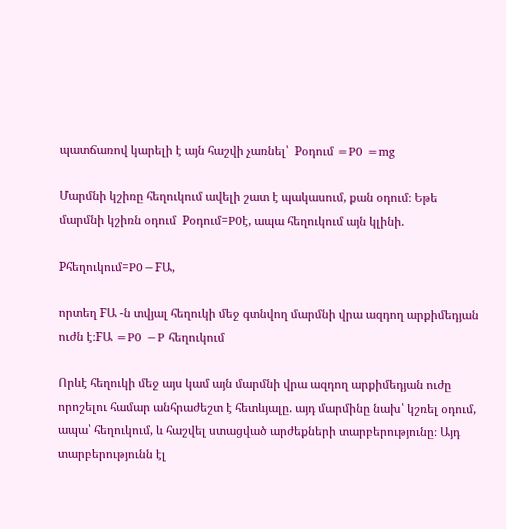պատճառով կարելի է այն հաշվի չառնել՝  Pօդում =P0 =mg

Մարմնի կշիռը հեղուկում ավելի շատ է պակասում, քան օդում։ Եթե մարմնի կշիռն օդում  Pօդում=P0է, ապա հեղուկում այն կլինի.

Pհեղուկում=P0−FԱ,

որտեղ FԱ -ն տվյալ հեղուկի մեջ գտնվող մարմնի վրա ազդող արքիմեդյան ուժն է։FԱ =P0 −P հեղուկում

Որևէ հեղուկի մեջ այս կամ այն մարմնի վրա ազդող արքիմեդյան ուժը որոշելու համար անհրաժեշտ է հետևյալը. այդ մարմինը նախ՝ կշռել օդում, ապա՝ հեղուկում, և հաշվել ստացված արժեքների տարբերությունը։ Այդ տարբերությունն էլ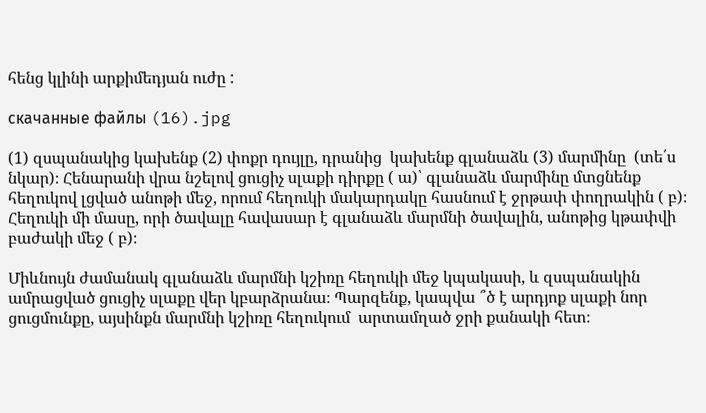հենց կլինի արքիմեդյան ուժը :

скачанные файлы (16).jpg

(1) զսպանակից կախենք (2) փոքր դույլը, դրանից  կախենք գլանաձև (3) մարմինը  (տե՛ս նկար)։ Հենարանի վրա նշելով ցուցիչ սլաքի դիրքը ( ա)՝ գլանաձև մարմինը մտցնենք հեղուկով լցված անոթի մեջ, որում հեղուկի մակարդակը հասնում է ջրթափ փողրակին ( բ)։ Հեղուկի մի մասը, որի ծավալը հավասար է գլանաձև մարմնի ծավալին, անոթից կթափվի բաժակի մեջ ( բ)։

Միևնույն ժամանակ գլանաձև մարմնի կշիռը հեղուկի մեջ կպակասի, և զսպանակին ամրացված ցուցիչ սլաքը վեր կբարձրանա։ Պարզենք, կապվա ՞ծ է արդյոք սլաքի նոր ցուցմունքը, այսինքն մարմնի կշիռը հեղուկում  արտամղած ջրի քանակի հետ։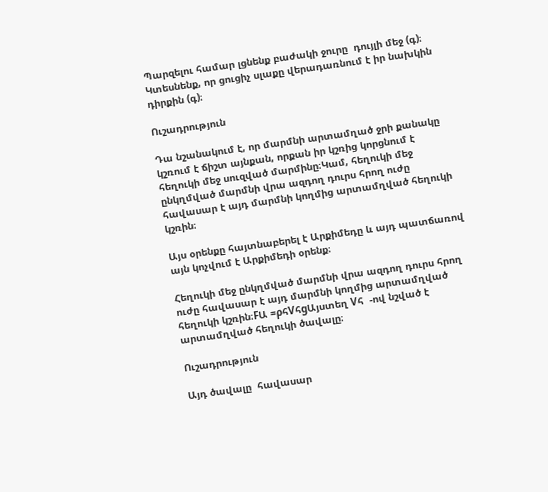Պարզելու համար լցնենք բաժակի ջուրը  դույլի մեջ (գ)։ Կտեսնենք, որ ցուցիչ սլաքը վերադառնում է իր նախկին դիրքին (գ)։

Ուշադրություն

Դա նշանակում է, որ մարմնի արտամղած ջրի քանակը կշռում է ճիշտ այնքան, որքան իր կշռից կորցնում է հեղուկի մեջ սուզված մարմինը։Կամ, հեղուկի մեջ ընկղմված մարմնի վրա ազդող դուրս հրող ուժը հավասար է այդ մարմնի կողմից արտամղված հեղուկի կշռին։

Այս օրենքը հայտնաբերել է Արքիմեդը և այդ պատճառով այն կոչվում է Արքիմեդի օրենք։

Հեղուկի մեջ ընկղմված մարմնի վրա ազդող դուրս հրող ուժը հավասար է այդ մարմնի կողմից արտամղված հեղուկի կշռին։FԱ =ρհVհgԱյստեղ Vհ  -ով նշված է արտամղված հեղուկի ծավալը։

Ուշադրություն

Այդ ծավալը  հավասար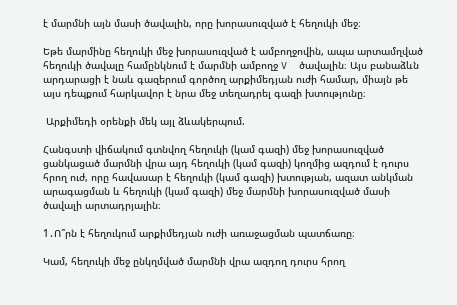է մարմնի այն մասի ծավալին, որը խորասուզված է հեղուկի մեջ։

Եթե մարմինը հեղուկի մեջ խորասուզված է ամբողջովին, ապա արտամղված հեղուկի ծավալը համընկնում է մարմնի ամբողջ V  ծավալին։ Այս բանաձևն արդարացի է նաև գազերում գործող արքիմեդյան ուժի համար, միայն թե այս դեպքում հարկավոր է նրա մեջ տեղադրել գազի խտությունը։

 Արքիմեդի օրենքի մեկ այլ ձևակերպում.

Հանգստի վիճակում գտնվող հեղուկի (կամ գազի) մեջ խորասուզված ցանկացած մարմնի վրա այդ հեղուկի (կամ գազի) կողմից ազդում է դուրս հրող ուժ, որը հավասար է հեղուկի (կամ գազի) խտության, ազատ անկման արագացման և հեղուկի (կամ գազի) մեջ մարմնի խորասուզված մասի ծավալի արտադրյալին։

1․Ո՞րն է հեղուկում արքիմեդյան ուժի առաջացման պատճառը։

Կամ, հեղուկի մեջ ընկղմված մարմնի վրա ազդող դուրս հրող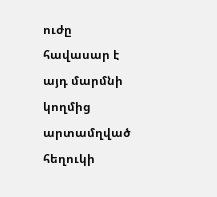ուժը հավասար է այդ մարմնի կողմից արտամղված հեղուկի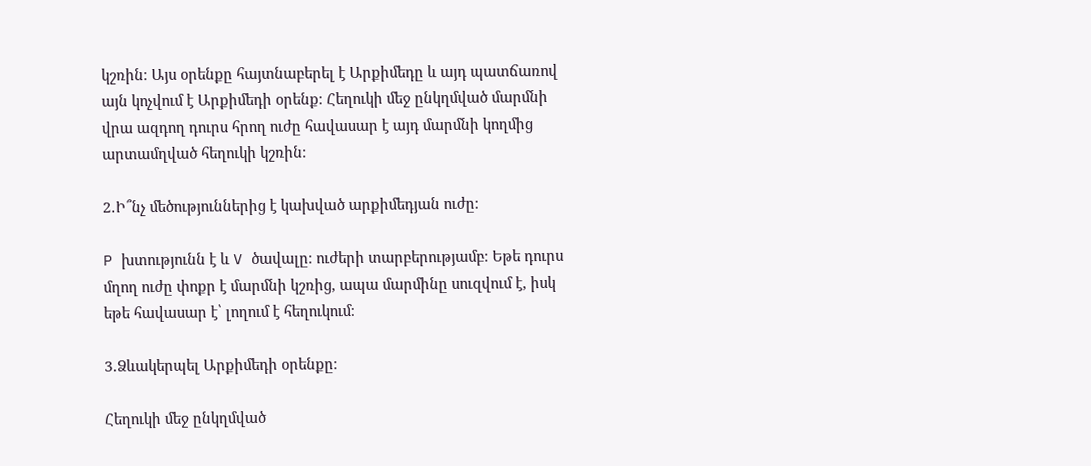կշռին։ Այս օրենքը հայտնաբերել է Արքիմեդը և այդ պատճառով այն կոչվում է Արքիմեդի օրենք։ Հեղուկի մեջ ընկղմված մարմնի վրա ազդող դուրս հրող ուժը հավասար է այդ մարմնի կողմից արտամղված հեղուկի կշռին։

2․Ի՞նչ մեծություններից է կախված արքիմեդյան ուժը։

P խտությունն է և V ծավալը։ ուժերի տարբերությամբ։ Եթե դուրս մղող ուժը փոքր է մարմնի կշռից, ապա մարմինը սուզվում է, իսկ եթե հավասար է՝ լողում է հեղուկում։

3․Ձևակերպել Արքիմեդի օրենքը։

Հեղուկի մեջ ընկղմված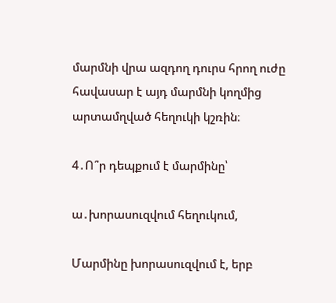մարմնի վրա ազդող դուրս հրող ուժը հավասար է այդ մարմնի կողմից արտամղված հեղուկի կշռին։

4․Ո՞ր դեպքում է մարմինը՝

ա․խորասուզվում հեղուկում,

Մարմինը խորասուզվում է, երբ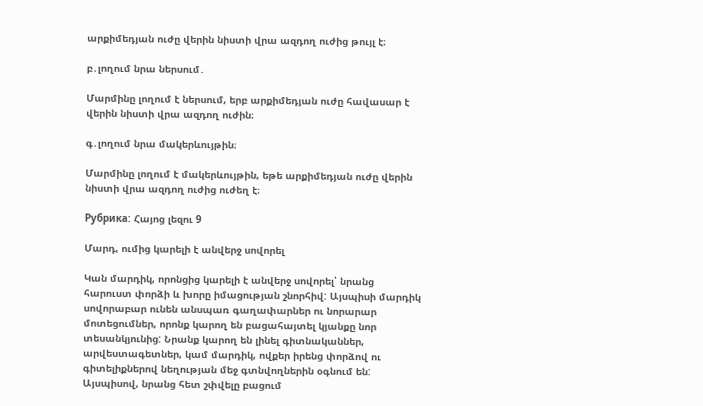արքիմեդյան ուժը վերին նիստի վրա ազդող ուժից թույլ է։

բ․լողում նրա ներսում․

Մարմինը լողում է ներսում, երբ արքիմեդյան ուժը հավասար է վերին նիստի վրա ազդող ուժին։

գ․լողում նրա մակերևույթին։

Մարմինը լողում է մակերևույթին, եթե արքիմեդյան ուժը վերին նիստի վրա ազդող ուժից ուժեղ է։

Рубрика: Հայոց լեզու 9

Մարդ, ումից կարելի է անվերջ սովորել

Կան մարդիկ, որոնցից կարելի է անվերջ սովորել՝ նրանց հարուստ փորձի և խորը իմացության շնորհիվ: Այսպիսի մարդիկ սովորաբար ունեն անսպառ գաղափարներ ու նորարար մոտեցումներ, որոնք կարող են բացահայտել կյանքը նոր տեսանկյունից: Նրանք կարող են լինել գիտնականներ, արվեստագետներ, կամ մարդիկ, ովքեր իրենց փորձով ու գիտելիքներով նեղության մեջ գտնվողներին օգնում են: Այսպիսով, նրանց հետ շփվելը բացում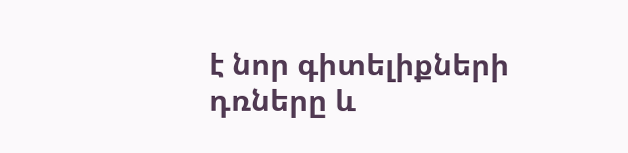է նոր գիտելիքների դռները և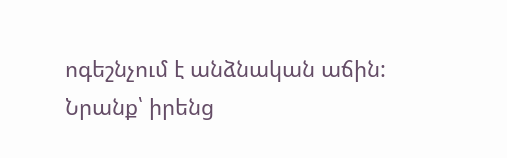ոգեշնչում է անձնական աճին: Նրանք՝ իրենց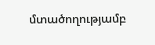մտածողությամբ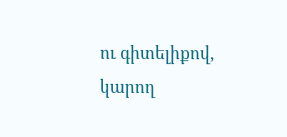ու գիտելիքով, կարող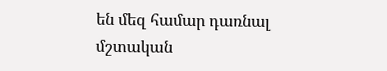են մեզ համար դառնալ մշտական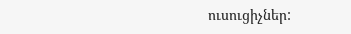ուսուցիչներ: